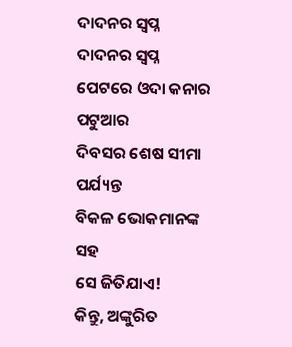ଦାଦନର ସ୍ୱପ୍ନ
ଦାଦନର ସ୍ୱପ୍ନ
ପେଟରେ ଓଦା କନାର ପଟୁଆର
ଦିବସର ଶେଷ ସୀମା ପର୍ଯ୍ୟନ୍ତ
ବିକଳ ଭୋକମାନଙ୍କ ସହ
ସେ ଜିତିଯାଏ!
କିନ୍ତୁ, ଅଙ୍କୁରିତ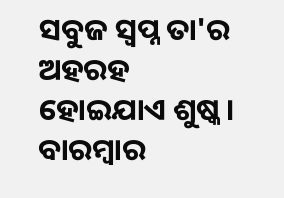ସବୁଜ ସ୍ୱପ୍ନ ତା'ର
ଅହରହ ହୋଇଯାଏ ଶୁଷ୍କ।
ବାରମ୍ବାର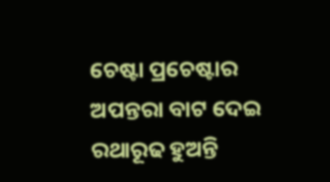ଚେଷ୍ଟା ପ୍ରଚେଷ୍ଟାର
ଅପନ୍ତରା ବାଟ ଦେଇ
ରଥାରୂଢ ହୁଅନ୍ତି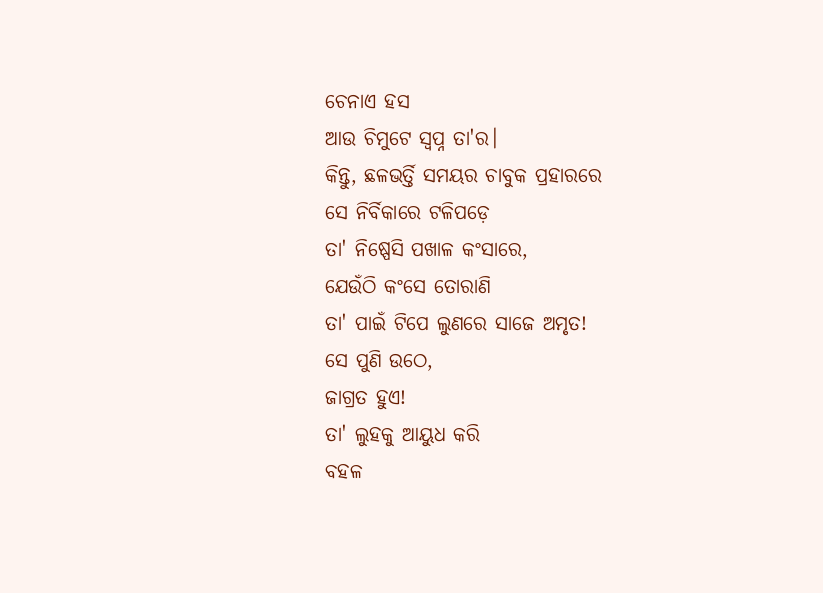ଚେନାଏ ହସ
ଆଉ ଚିମୁଟେ ସ୍ୱପ୍ନ ତା'ର।
କିନ୍ତୁ, ଛଳଭର୍ତ୍ତି ସମୟର ଚାବୁକ ପ୍ରହାରରେ
ସେ ନିର୍ବିକାରେ ଟଳିପଡ଼େ
ତା' ନିଷ୍ପେସି ପଖାଳ କଂସାରେ,
ଯେଉଁଠି କଂସେ ତୋରାଣି
ତା' ପାଇଁ ଟିପେ ଲୁଣରେ ସାଜେ ଅମୃତ!
ସେ ପୁଣି ଉଠେ,
ଜାଗ୍ରତ ହୁଏ!
ତା' ଲୁହକୁ ଆୟୁଧ କରି
ବହଳ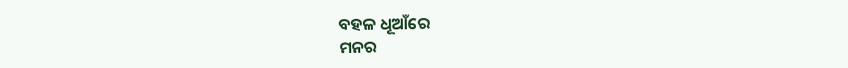ବହଳ ଧୂଆଁରେ
ମନର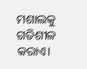ମଶାଲକୁ ଗତିଶୀଳ କରାଏ।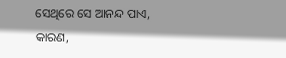ସେଥିରେ ସେ ଆନନ୍ଦ ପାଏ,
କାରଣ,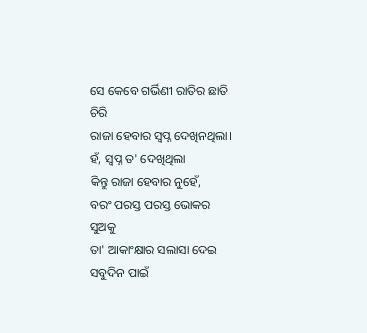ସେ କେବେ ଗର୍ଭିଣୀ ରାତିର ଛାତି ଚିରି
ରାଜା ହେବାର ସ୍ୱପ୍ନ ଦେଖିନଥିଲା।
ହଁ, ସ୍ୱପ୍ନ ତ' ଦେଖିଥିଲା
କିନ୍ତୁ ରାଜା ହେବାର ନୁହେଁ,
ବରଂ ପରସ୍ତ ପରସ୍ତ ଭୋକର ସୁଅକୁ
ତା' ଆକାଂକ୍ଷାର ସଲାସା ଦେଇ
ସବୁଦିନ ପାଇଁ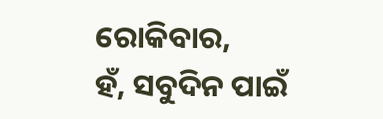ରୋକିବାର,
ହଁ, ସବୁଦିନ ପାଇଁ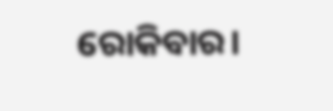ରୋକିବାର।